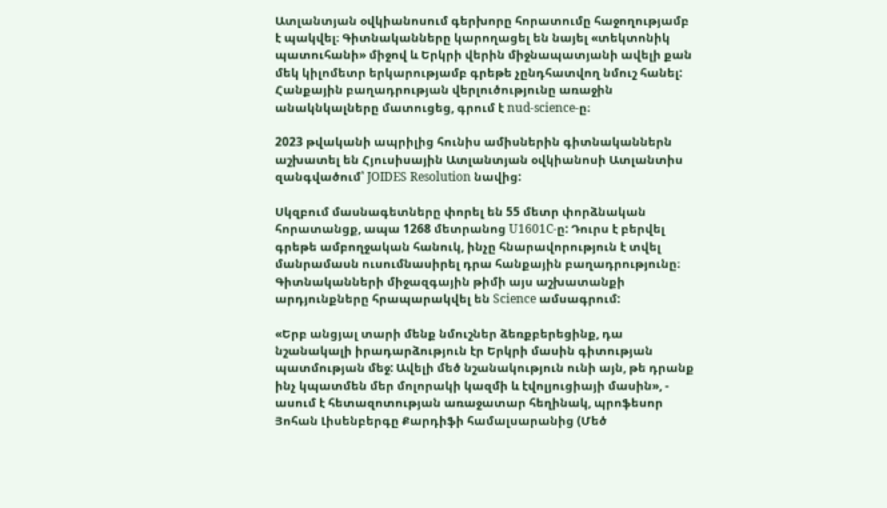Ատլանտյան օվկիանոսում գերխորը հորատումը հաջողությամբ է պակվել։ Գիտնականները կարողացել են նայել «տեկտոնիկ պատուհանի» միջով և Երկրի վերին միջնապատյանի ավելի քան մեկ կիլոմետր երկարությամբ գրեթե չընդհատվող նմուշ հանել: Հանքային բաղադրության վերլուծությունը առաջին անակնկալները մատուցեց, գրում է nud-science-ը։

2023 թվականի ապրիլից հունիս ամիսներին գիտնականներն աշխատել են Հյուսիսային Ատլանտյան օվկիանոսի Ատլանտիս զանգվածում՝ JOIDES Resolution նավից:

Սկզբում մասնագետները փորել են 55 մետր փորձնական հորատանցք, ապա 1268 մետրանոց U1601C-ը: Դուրս է բերվել գրեթե ամբողջական հանուկ, ինչը հնարավորություն է տվել մանրամասն ուսումնասիրել դրա հանքային բաղադրությունը։ Գիտնականների միջազգային թիմի այս աշխատանքի արդյունքները հրապարակվել են Science ամսագրում:

«Երբ անցյալ տարի մենք նմուշներ ձեռքբերեցինք, դա նշանակալի իրադարձություն էր Երկրի մասին գիտության պատմության մեջ: Ավելի մեծ նշանակություն ունի այն, թե դրանք ինչ կպատմեն մեր մոլորակի կազմի և էվոլյուցիայի մասին», - ասում է հետազոտության առաջատար հեղինակ, պրոֆեսոր Յոհան Լիսենբերգը Քարդիֆի համալսարանից (Մեծ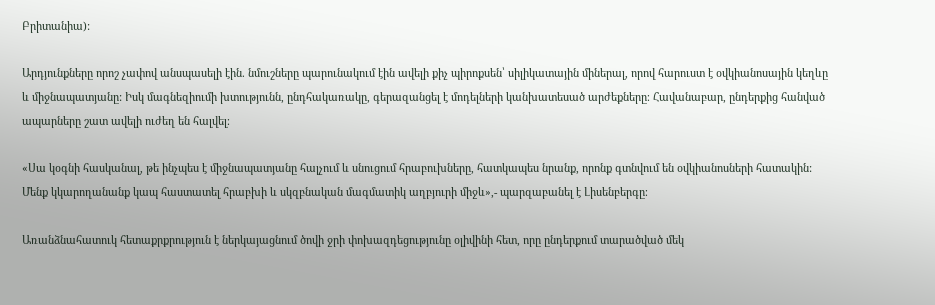Բրիտանիա):

Արդյունքները որոշ չափով անսպասելի էին. նմուշները պարունակում էին ավելի քիչ պիրոքսեն՝ սիլիկատային միներալ, որով հարուստ է օվկիանոսային կեղևը և միջնապատյանը: Իսկ մագնեզիումի խտությունն, ընդհակառակը, գերազանցել է մոդելների կանխատեսած արժեքները։ Հավանաբար, ընդերքից հանված ապարները շատ ավելի ուժեղ են հալվել։

«Սա կօգնի հասկանալ, թե ինչպես է միջնապատյանը հալչում և սնուցում հրաբուխները, հատկապես նրանք, որոնք գտնվում են օվկիանոսների հատակին: Մենք կկարողանանք կապ հաստատել հրաբխի և սկզբնական մագմատիկ աղբյուրի միջև»,- պարզաբանել է Լիսենբերգը։

Առանձնահատուկ հետաքրքրություն է ներկայացնում ծովի ջրի փոխազդեցությունը օլիվինի հետ, որը ընդերքում տարածված մեկ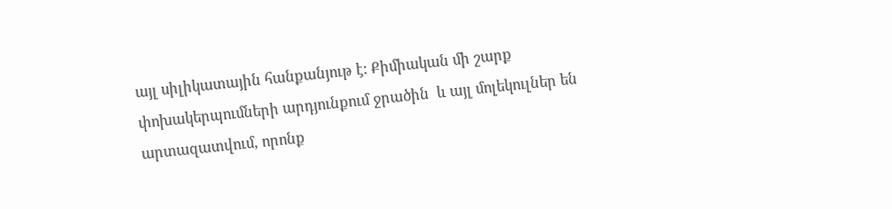այլ սիլիկատային հանքանյութ է: Քիմիական մի շարք փոխակերպումների արդյունքում ջրածին  և այլ մոլեկուլներ են արտազատվում, որոնք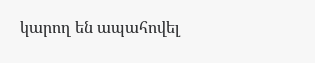կարող են ապահովել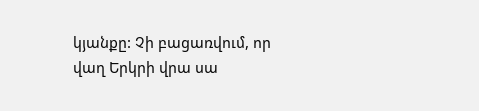կյանքը: Չի բացառվում, որ  վաղ Երկրի վրա սա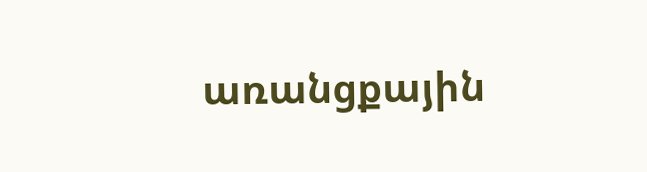առանցքային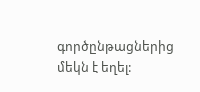գործընթացներից մեկն է եղել: